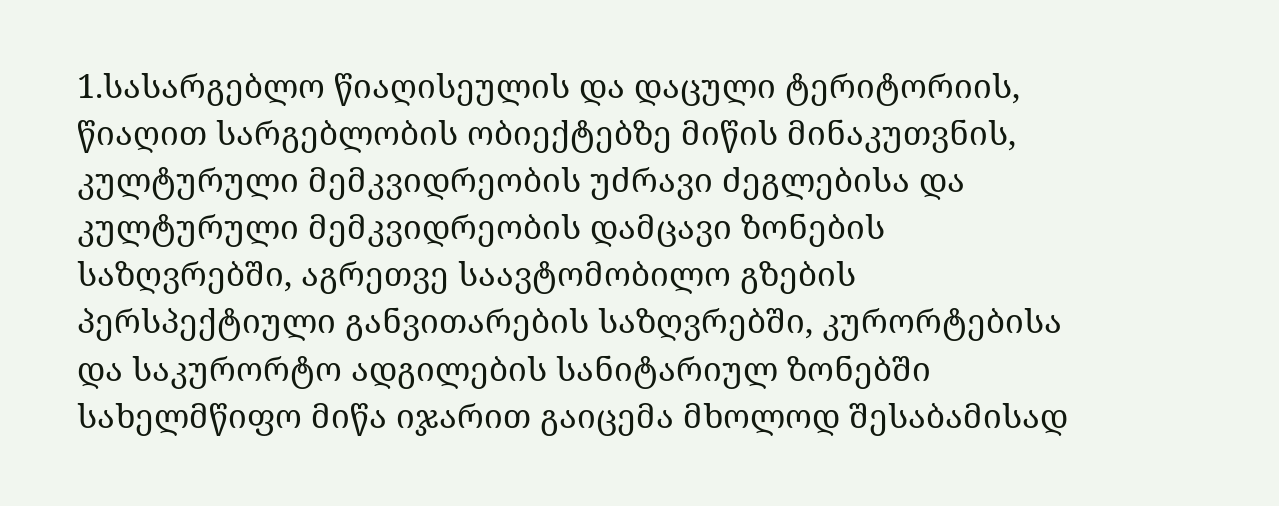1.სასარგებლო წიაღისეულის და დაცული ტერიტორიის, წიაღით სარგებლობის ობიექტებზე მიწის მინაკუთვნის, კულტურული მემკვიდრეობის უძრავი ძეგლებისა და კულტურული მემკვიდრეობის დამცავი ზონების საზღვრებში, აგრეთვე საავტომობილო გზების პერსპექტიული განვითარების საზღვრებში, კურორტებისა და საკურორტო ადგილების სანიტარიულ ზონებში სახელმწიფო მიწა იჯარით გაიცემა მხოლოდ შესაბამისად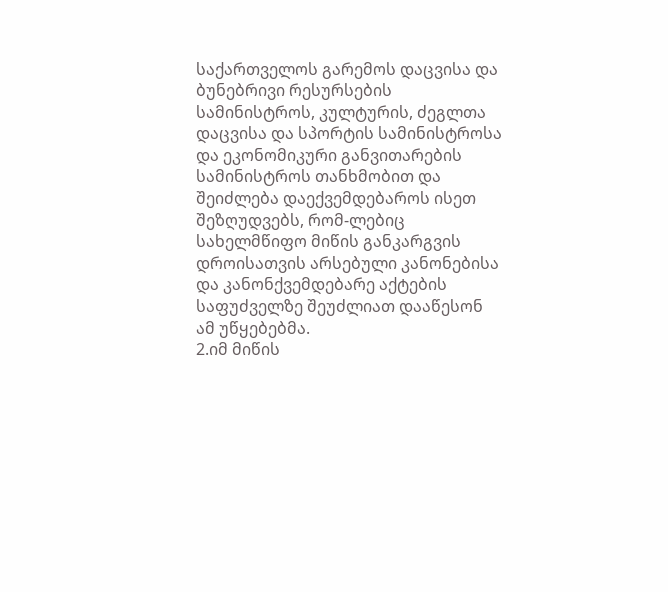საქართველოს გარემოს დაცვისა და ბუნებრივი რესურსების სამინისტროს, კულტურის, ძეგლთა დაცვისა და სპორტის სამინისტროსა და ეკონომიკური განვითარების სამინისტროს თანხმობით და შეიძლება დაექვემდებაროს ისეთ შეზღუდვებს, რომ-ლებიც სახელმწიფო მიწის განკარგვის დროისათვის არსებული კანონებისა და კანონქვემდებარე აქტების საფუძველზე შეუძლიათ დააწესონ ამ უწყებებმა.
2.იმ მიწის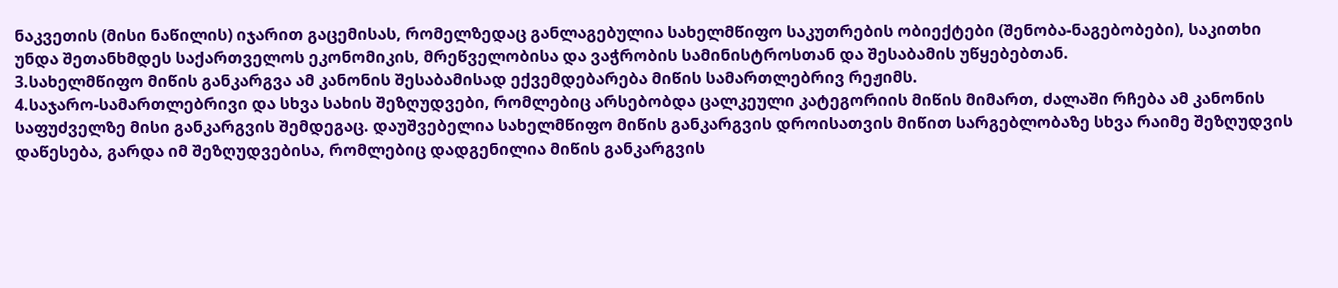ნაკვეთის (მისი ნაწილის) იჯარით გაცემისას, რომელზედაც განლაგებულია სახელმწიფო საკუთრების ობიექტები (შენობა-ნაგებობები), საკითხი უნდა შეთანხმდეს საქართველოს ეკონომიკის, მრეწველობისა და ვაჭრობის სამინისტროსთან და შესაბამის უწყებებთან.
3.სახელმწიფო მიწის განკარგვა ამ კანონის შესაბამისად ექვემდებარება მიწის სამართლებრივ რეჟიმს.
4.საჯარო-სამართლებრივი და სხვა სახის შეზღუდვები, რომლებიც არსებობდა ცალკეული კატეგორიის მიწის მიმართ, ძალაში რჩება ამ კანონის საფუძველზე მისი განკარგვის შემდეგაც. დაუშვებელია სახელმწიფო მიწის განკარგვის დროისათვის მიწით სარგებლობაზე სხვა რაიმე შეზღუდვის დაწესება, გარდა იმ შეზღუდვებისა, რომლებიც დადგენილია მიწის განკარგვის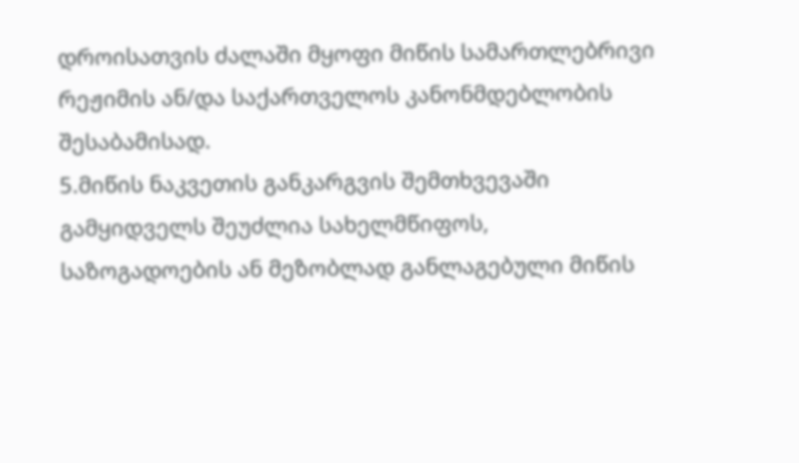დროისათვის ძალაში მყოფი მიწის სამართლებრივი რეჟიმის ან/და საქართველოს კანონმდებლობის შესაბამისად.
5.მიწის ნაკვეთის განკარგვის შემთხვევაში გამყიდველს შეუძლია სახელმწიფოს, საზოგადოების ან მეზობლად განლაგებული მიწის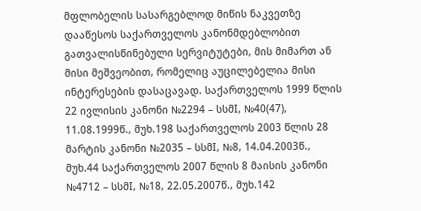მფლობელის სასარგებლოდ მიწის ნაკვეთზე დააწესოს საქართველოს კანონმდებლობით გათვალისწინებული სერვიტუტები, მის მიმართ ან მისი მეშვეობით, რომელიც აუცილებელია მისი ინტერესების დასაცავად. საქართველოს 1999 წლის 22 ივლისის კანონი №2294 – სსმI, №40(47), 11.08.1999წ., მუხ.198 საქართველოს 2003 წლის 28 მარტის კანონი №2035 – სსმI, №8, 14.04.2003წ., მუხ.44 საქართველოს 2007 წლის 8 მაისის კანონი №4712 – სსმI, №18, 22.05.2007წ., მუხ.142